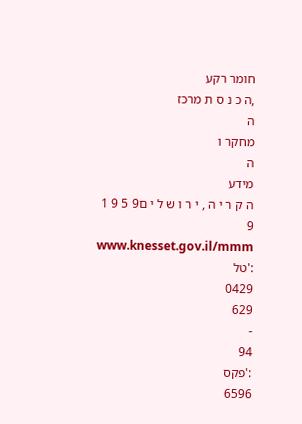חומר רקע
,ה כ נ ס ת מרכז
ה
מחקר ו
ה
מידע
ה ק ר י ה , י ר ו ש ל י ם9 5 9 1 9
www.knesset.gov.il/mmm
:'טל
0429
629
-
94
:'פקס
6596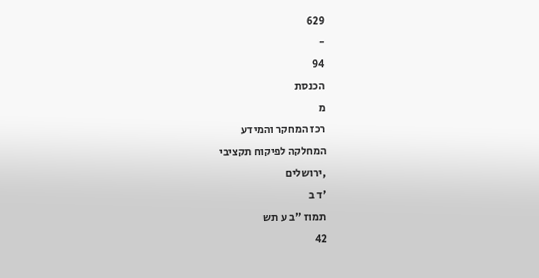629
-
94
הכנסת
מ
רכז המחקר והמידע
המחלקה לפיקוח תקציבי
,ירושלים
'ד ב
תמוז "ב ע תש
42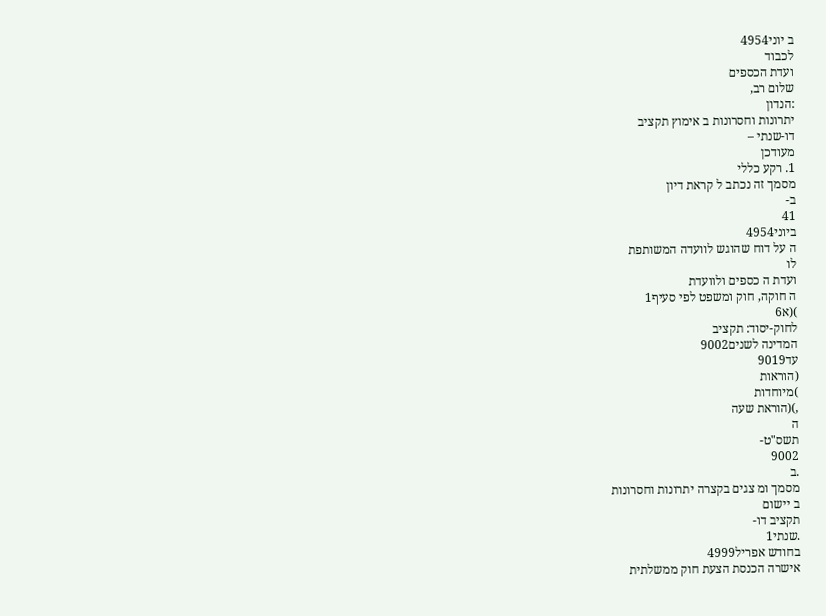ב יוני4954
לכבוד
ועדת הכספים
שלום רב,
:הנדון
יתרונות וחסרונות ב אימוץ תקציב
דו-שנתי –
מעודכן
1. רקע כללי
מסמך זה נכתב ל קראת דיון
ב-
41
ביוני4954
ה על דוח שהוגש לוועדה המשותפת
לו
ועדת ה כספים ולוועדת
ה חוקה, חוק ומשפט לפי סעיף1
)(א6
לחוק-יסוד: תקציב
המדינה לשנים9002
עד9019
(הוראות
)מיוחדות
,)(הוראת שעה
ה
תשס"ט-
9002
.ב
מסמך ומ צגים בקצרה יתרונות וחסרונות
ב יישום
תקציב דו-
.שנתי1
בחודש אפריל4999
אישרה הכנסת הצעת חוק ממשלתית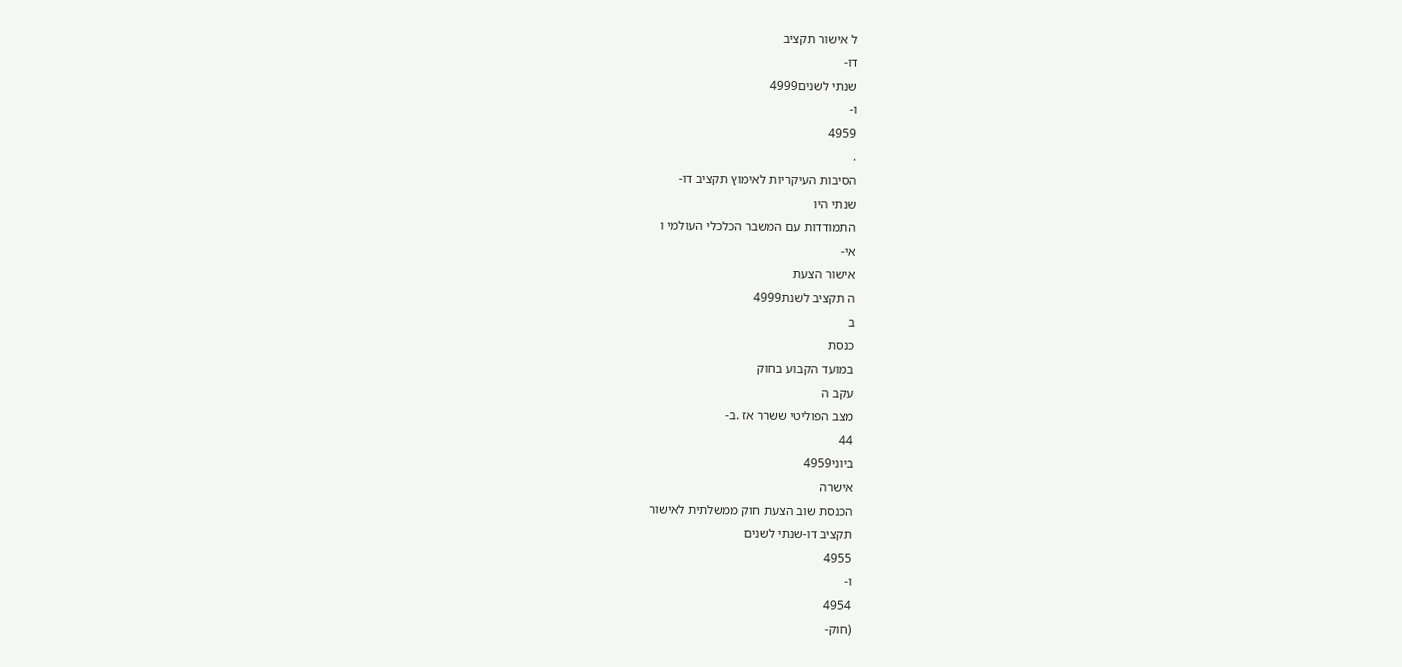ל אישור תקציב
דו-
שנתי לשנים4999
ו-
4959
.
הסיבות העיקריות לאימוץ תקציב דו-
שנתי היו
התמודדות עם המשבר הכלכלי העולמי ו
אי-
אישור הצעת
ה תקציב לשנת4999
ב
כנסת
במועד הקבוע בחוק
עקב ה
מצב הפוליטי ששרר אז .ב-
44
ביוני4959
אישרה
הכנסת שוב הצעת חוק ממשלתית לאישור
תקציב דו-שנתי לשנים
4955
ו-
4954
(חוק-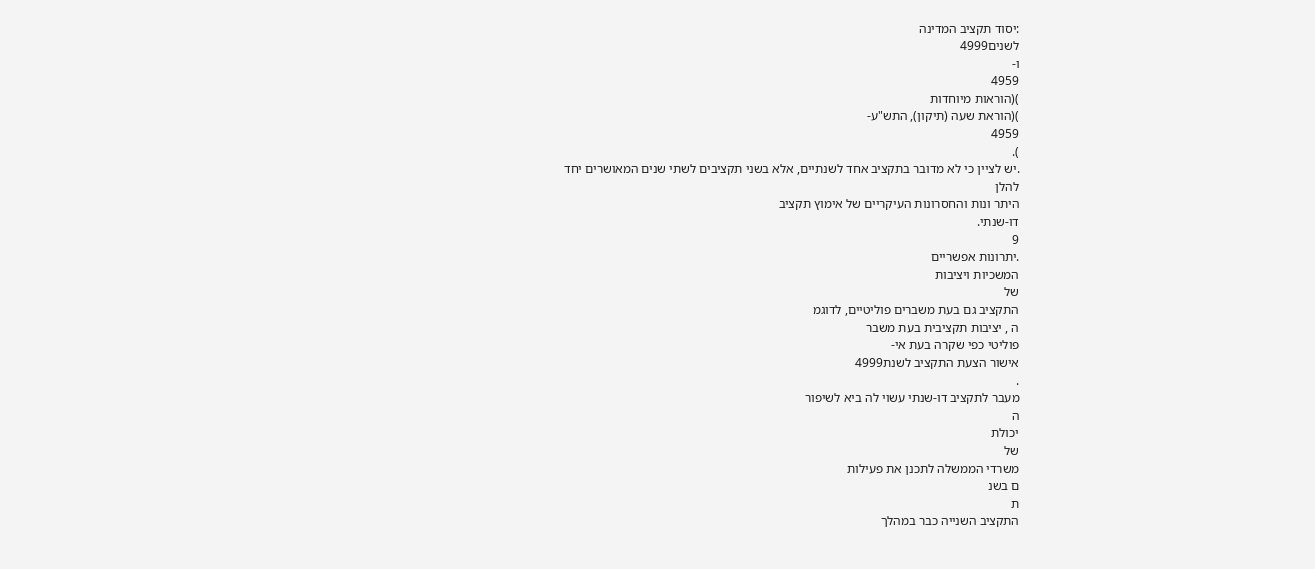:יסוד תקציב המדינה
לשנים4999
ו-
4959
)(הוראות מיוחדות
)(הוראת שעה (תיקון), התש"ע-
4959
).
.יש לציין כי לא מדובר בתקציב אחד לשנתיים, אלא בשני תקציבים לשתי שנים המאושרים יחד
להלן
היתר ונות והחסרונות העיקריים של אימוץ תקציב
דו-שנתי.
9
.יתרונות אפשריים
המשכיות ויציבות
של
התקציב גם בעת משברים פוליטיים, לדוגמ
ה , יציבות תקציבית בעת משבר
פוליטי כפי שקרה בעת אי-
אישור הצעת התקציב לשנת4999
.
מעבר לתקציב דו-שנתי עשוי לה ביא לשיפור
ה
יכולת
של
משרדי הממשלה לתכנן את פעילות
ם בשנ
ת
התקציב השנייה כבר במהלך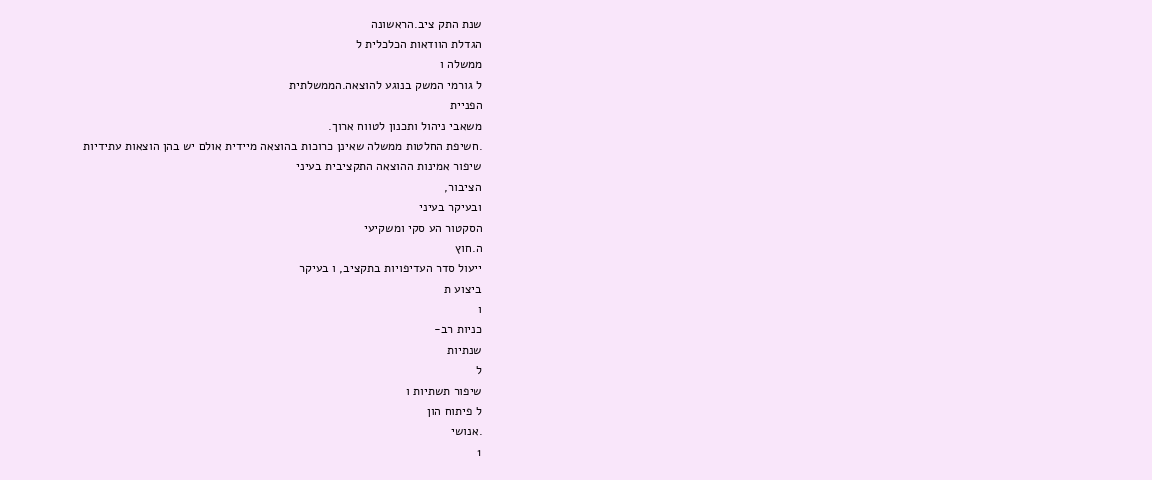שנת התק ציב.הראשונה
הגדלת הוודאות הכלכלית ל
ממשלה ו
ל גורמי המשק בנוגע להוצאה.הממשלתית
הפניית
משאבי ניהול ותכנון לטווח ארוך.
.חשיפת החלטות ממשלה שאינן כרוכות בהוצאה מיידית אולם יש בהן הוצאות עתידיות
שיפור אמינות ההוצאה התקציבית בעיני
הציבור,
ובעיקר בעיני
הסקטור הע סקי ומשקיעי
ה.חוץ
ייעול סדר העדיפויות בתקציב, ו בעיקר
ביצוע ת
ו
כניות רב-
שנתיות
ל
שיפור תשתיות ו
ל פיתוח הון
.אנושי
1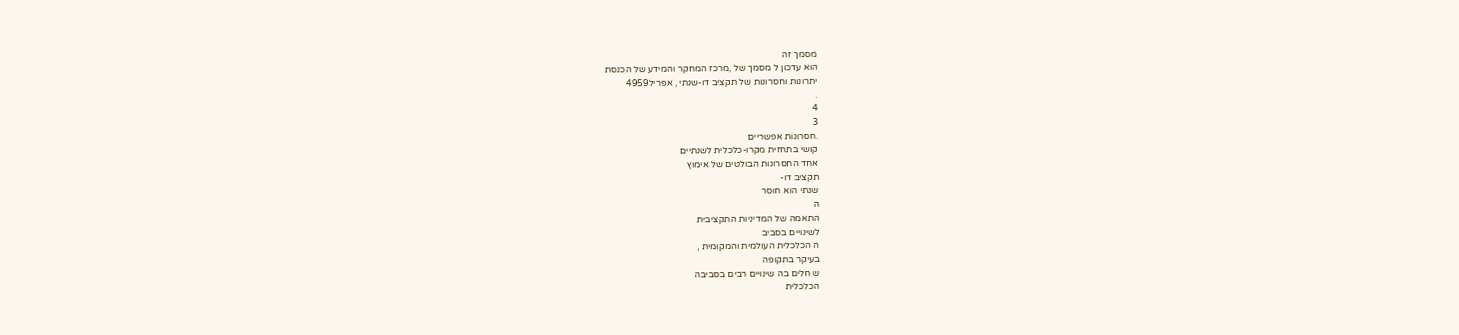מסמך זה
הוא עדכון ל מסמך של ,מרכז המחקר והמידע של הכנסת
יתרונות וחסרונות של תקציב דו-שנתי , אפריל4959
.
4
3
.חסרונות אפשריים
קושי בתחזית מקרו-כלכלית לשנתיים
אחד החסרונות הבולטים של אימוץ
תקציב דו-
שנתי הוא חוסר
ה
התאמה של המדיניות התקציבית
לשינויים בסביב
ה הכלכלית העולמית והמקומית ,
בעיקר בתקופה
ש חלים בה שינויים רבים בסביבה
הכלכלית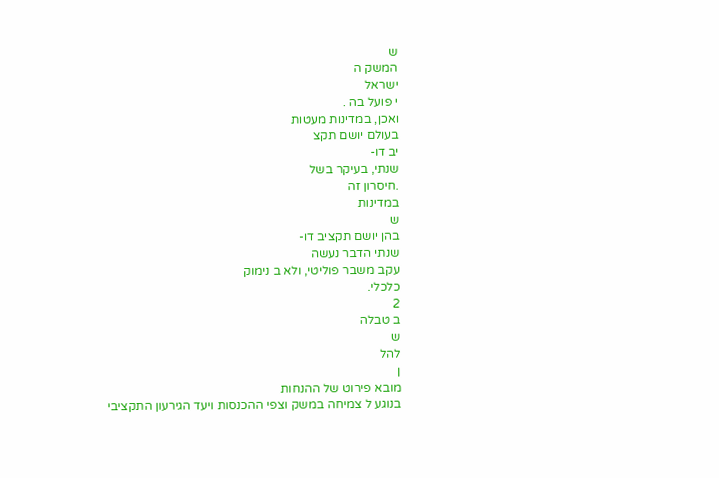ש
המשק ה
ישראל
י פועל בה .
ואכן, במדינות מעטות
בעולם יושם תקצ
יב דו-
שנתי, בעיקר בשל
.חיסרון זה
במדינות
ש
בהן יושם תקציב דו-
שנתי הדבר נעשה
עקב משבר פוליטי, ולא ב נימוק
כלכלי.
2
ב טבלה
ש
להל
ן
מובא פירוט של ההנחות
בנוגע ל צמיחה במשק וצפי ההכנסות ויעד הגירעון התקציבי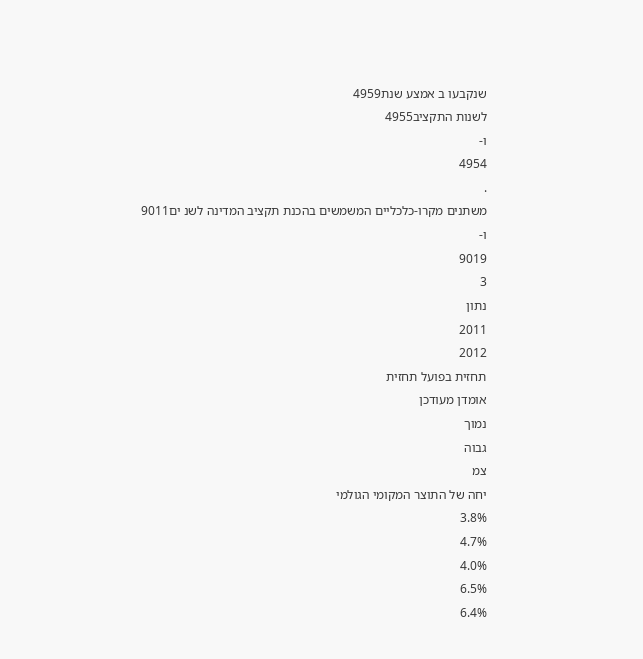שנקבעו ב אמצע שנת4959
לשנות התקציב4955
ו-
4954
.
משתנים מקרו-כלכליים המשמשים בהכנת תקציב המדינה לשנ ים9011
ו-
9019
3
נתון
2011
2012
תחזית בפועל תחזית
אומדן מעודכן
נמוך
גבוה
צמ
יחה של התוצר המקומי הגולמי
3.8%
4.7%
4.0%
6.5%
6.4%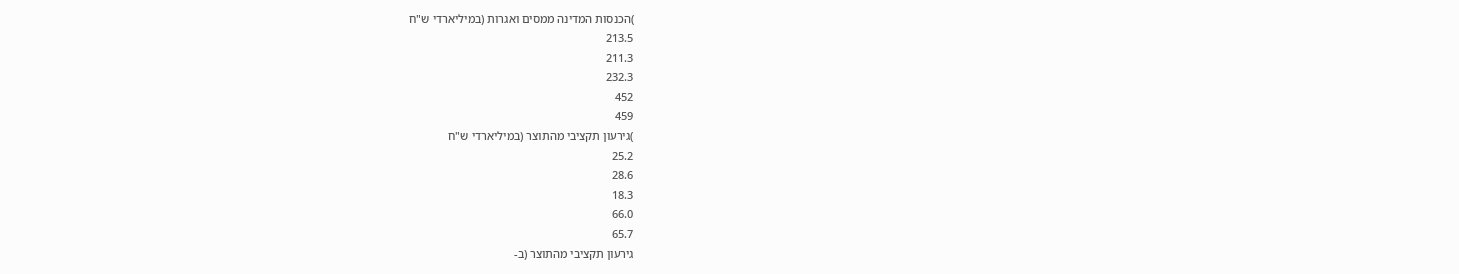)הכנסות המדינה ממסים ואגרות (במיליארדי ש"ח
213.5
211.3
232.3
452
459
)גירעון תקציבי מהתוצר (במיליארדי ש"ח
25.2
28.6
18.3
66.0
65.7
גירעון תקציבי מהתוצר (ב-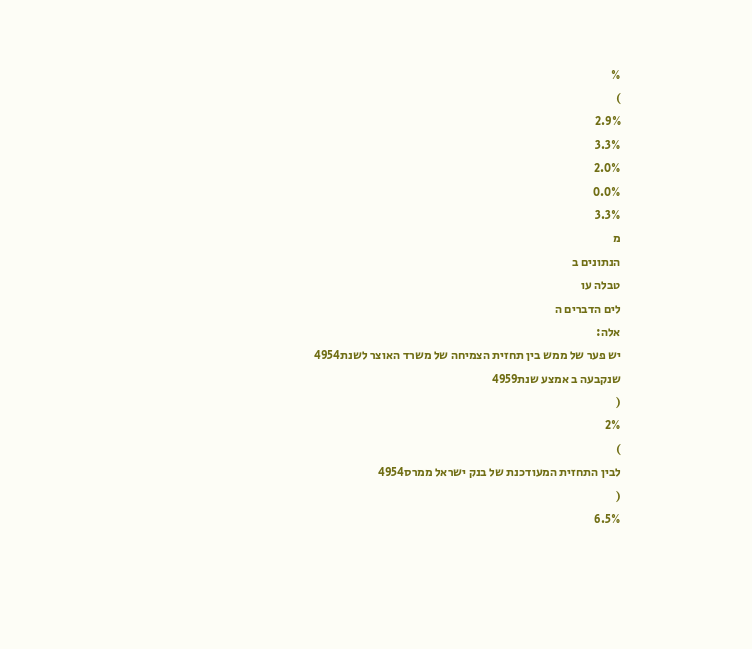%
)
2.9%
3.3%
2.0%
0.0%
3.3%
מ
הנתונים ב
טבלה עו
לים הדברים ה
אלה:
יש פער של ממש בין תחזית הצמיחה של משרד האוצר לשנת4954
שנקבעה ב אמצע שנת4959
(
2%
)
לבין התחזית המעודכנת של בנק ישראל ממרס4954
(
6.5%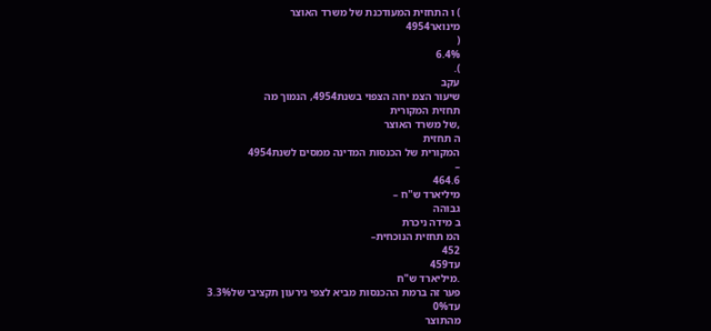) ו התחזית המעודכנת של משרד האוצר
מינואר4954
(
6.4%
).
עקב
שיעור הצמ יחה הצפוי בשנת4954, הנמוך מה
תחזית המקורית
,של משרד האוצר
ה תחזית
המקורית של הכנסות המדינה ממסים לשנת4954
–
464.6
מיליארד ש"ח –
גבוהה
ב מידה ניכרת
המ תחזית הנוכחית–
452
עד459
.מיליארד ש"ח
פער זה ברמת ההכנסות מביא לצפי גירעון תקציבי של3.3%
עד0%
מהתוצר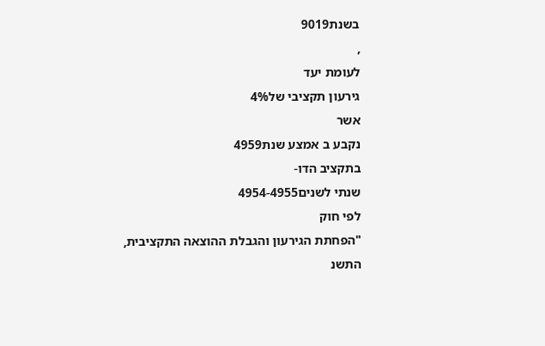בשנת9019
,
לעומת יעד
גירעון תקציבי של4%
אשר
נקבע ב אמצע שנת4959
בתקציב הדו-
שנתי לשנים4954-4955
לפי חוק
"הפחתת הגירעון והגבלת ההוצאה התקציבית, התשנ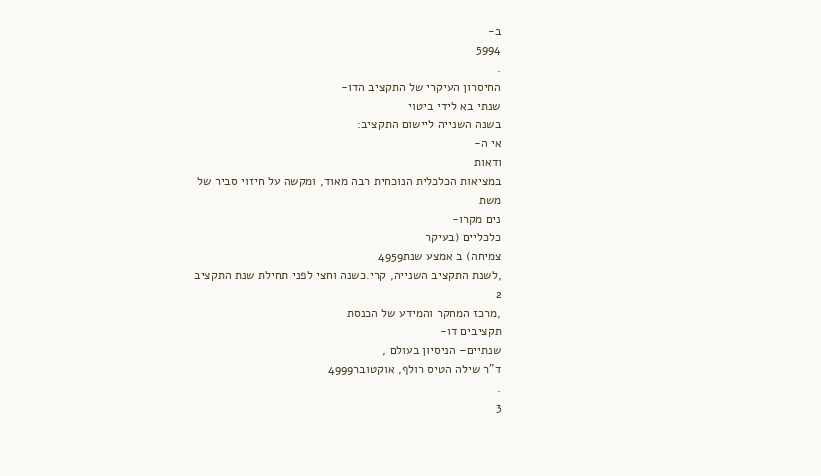ב-
5994
.
החיסרון העיקרי של התקציב הדו-
שנתי בא לידי ביטוי
בשנה השנייה ליישום התקציב:
אי ה-
ודאות
במציאות הכלכלית הנוכחית רבה מאוד, ומקשה על חיזוי סביר של
משת
נים מקרו-
כלכליים (בעיקר
צמיחה) ב אמצע שנת4959
,לשנת התקציב השנייה, קרי.כשנה וחצי לפני תחילת שנת התקציב
2
,מרכז המחקר והמידע של הכנסת
תקציבים דו-
שנתיים– הניסיון בעולם ,
ד"ר שילה הטיס רולף, אוקטובר4999
.
3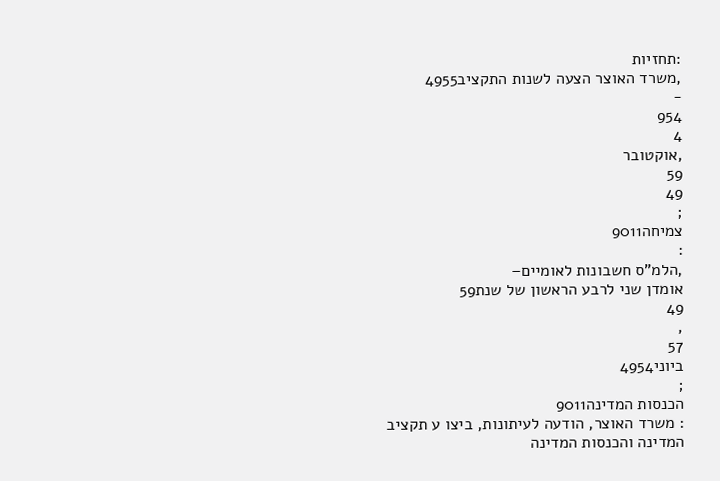:תחזיות
,משרד האוצר הצעה לשנות התקציב4955
-
954
4
,אוקטובר
59
49
;
צמיחה9011
:
,הלמ"ס חשבונות לאומיים–
אומדן שני לרבע הראשון של שנת59
49
,
57
ביוני4954
;
הכנסות המדינה9011
: משרד האוצר, הודעה לעיתונות, ביצו ע תקציב
המדינה והכנסות המדינה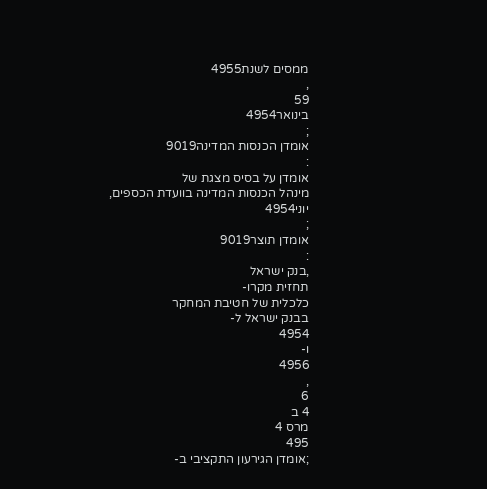ממסים לשנת4955
,
59
בינואר4954
;
אומדן הכנסות המדינה9019
:
אומדן על בסיס מצגת של
מינהל הכנסות המדינה בוועדת הכספים, יוני4954
;
אומדן תוצר9019
:
,בנק ישראל
תחזית מקרו-
כלכלית של חטיבת המחקר
בבנק ישראל ל-
4954
ו-
4956
,
6
4 ב
מרס 4
495
;אומדן הגירעון התקציבי ב-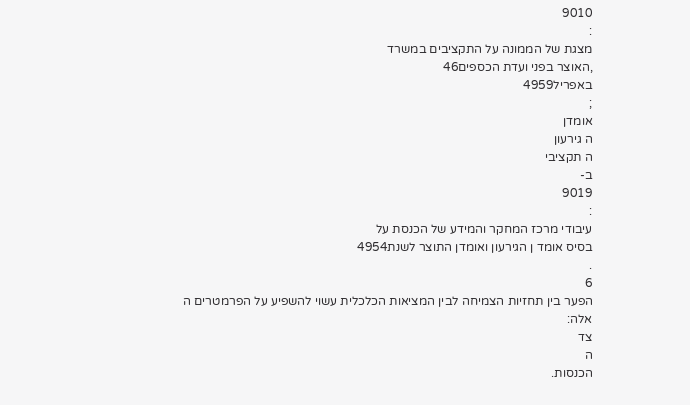9010
:
מצגת של הממונה על התקציבים במשרד
,האוצר בפני ועדת הכספים46
באפריל4959
;
אומדן
ה גירעון
ה תקציבי
ב-
9019
:
עיבודי מרכז המחקר והמידע של הכנסת על
בסיס אומד ן הגירעון ואומדן התוצר לשנת4954
.
6
הפער בין תחזיות הצמיחה לבין המציאות הכלכלית עשוי להשפיע על הפרמטרים ה
אלה:
צד
ה
הכנסות.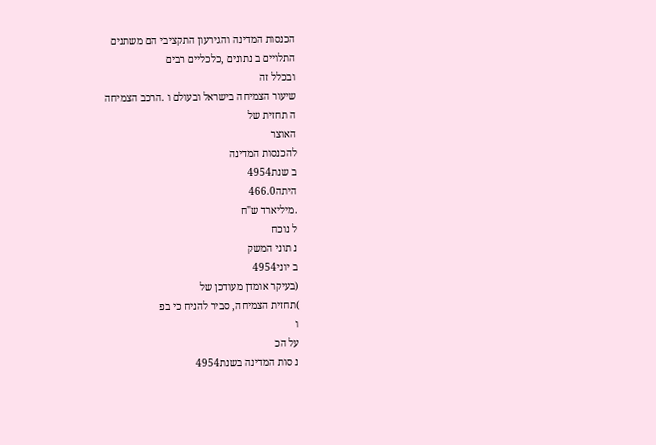הכנסות המדינה והגירעון התקציבי הם משתנים
התלויים ב נתונים ,כלכליים רבים
ובכלל זה
שיעור הצמיחה בישראל ובעולם ו .הרכב הצמיחה
ה תחזית של
האוצר
להכנסות המדינה
ב שנת4954
היתה466.0
.מיליארד ש"ח
ל נוכח
נ תוני המשק
ב יוני4954
(בעיקר אומדן מעודכן של
)תחזית הצמיחה, סביר להניח כי בפ
ו
על הכ
נ סות המדינה בשנת4954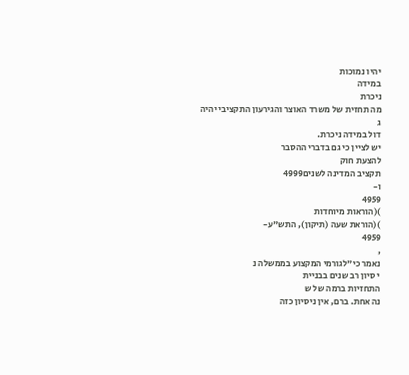יהיו נמוכות
במידה
ניכרת
מה תחזית של משרד האוצר והגירעון התקציבי יהיה
ג
דול במידה ניכרת.
יש לציין כי גם בדברי ההסבר
להצעת חוק
תקציב המדינה לשנים4999
ו-
4959
)(הוראות מיוחדות
)(הוראת שעה (תיקון), התש"ע-
4959
,
נאמר כי"לגורמי המקצוע בממשלה נ
י סיון רב שנים בבניית
התחזיות ברמה של ש
נה אחת. ברם, אין ניסיון כזה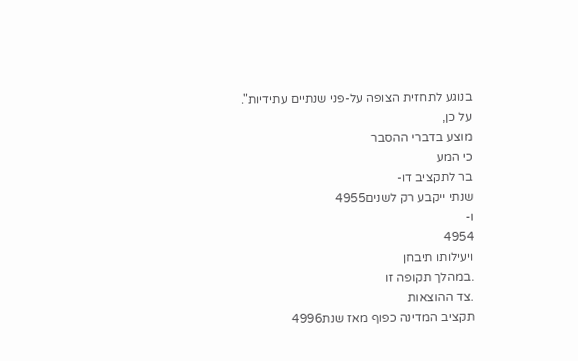בנוגע לתחזית הצופה על-פני שנתיים עתידיות".
על כן,
מוצע בדברי ההסבר
כי המע
בר לתקציב דו-
שנתי ייקבע רק לשנים4955
ו-
4954
ויעילותו תיבחן
.במהלך תקופה זו
.צד ההוצאות
תקציב המדינה כפוף מאז שנת4996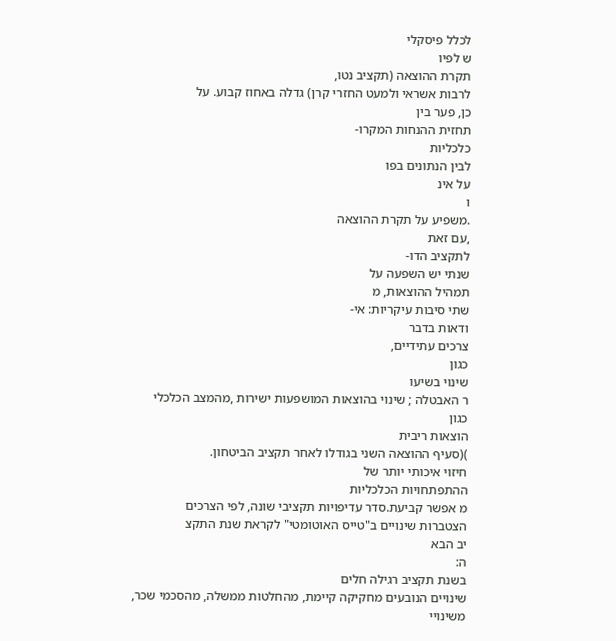לכלל פיסקלי
ש לפיו
תקרת ההוצאה (תקציב נטו,
לרבות אשראי ולמעט החזרי קרן) גדלה באחוז קבוע. על
כן, פער בין
תחזית ההנחות המקרו-
כלכליות
לבין הנתונים בפו
על אינ
ו
.משפיע על תקרת ההוצאה
,עם זאת
לתקציב הדו-
שנתי יש השפעה על
תמהיל ההוצאות, מ
שתי סיבות עיקריות: אי-
ודאות בדבר
צרכים עתידיים,
כגון
שינוי בשיעו
ר האבטלה ; שינוי בהוצאות המושפעות ישירות ,מהמצב הכלכלי
כגון
הוצאות ריבית
)(סעיף ההוצאה השני בגודלו לאחר תקציב הביטחון.
חיזוי איכותי יותר של
ההתפתחויות הכלכליות
מ אפשר קביעת.סדר עדיפויות תקציבי שונה, לפי הצרכים
הצטברות שינויים ב"טייס האוטומטי" לקראת שנת התקצ
יב הבא
ה:
בשנת תקציב רגילה חלים
שינויים הנובעים מחקיקה קיימת, מהחלטות ממשלה, מהסכמי שכר,
משינויי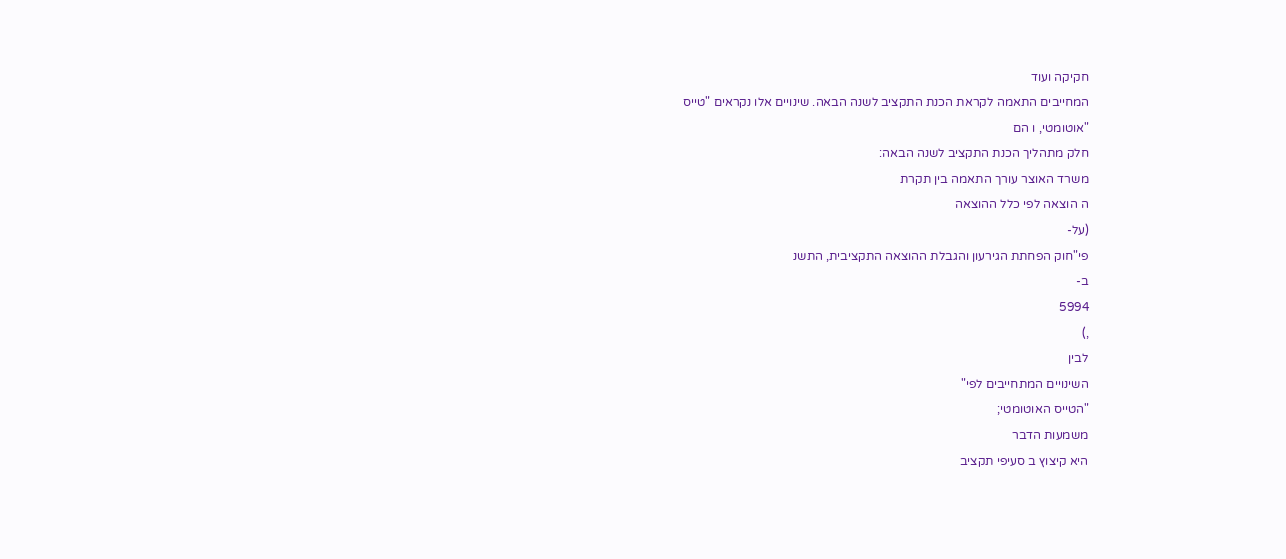חקיקה ועוד
המחייבים התאמה לקראת הכנת התקציב לשנה הבאה. שינויים אלו נקראים "טייס
"אוטומטי, ו הם
חלק מתהליך הכנת התקציב לשנה הבאה:
משרד האוצר עורך התאמה בין תקרת
ה הוצאה לפי כלל ההוצאה
(על-
פי"חוק הפחתת הגירעון והגבלת ההוצאה התקציבית, התשנ
ב-
5994
,)
לבין
השינויים המתחייבים לפי"
"הטייס האוטומטי;
משמעות הדבר
היא קיצוץ ב סעיפי תקציב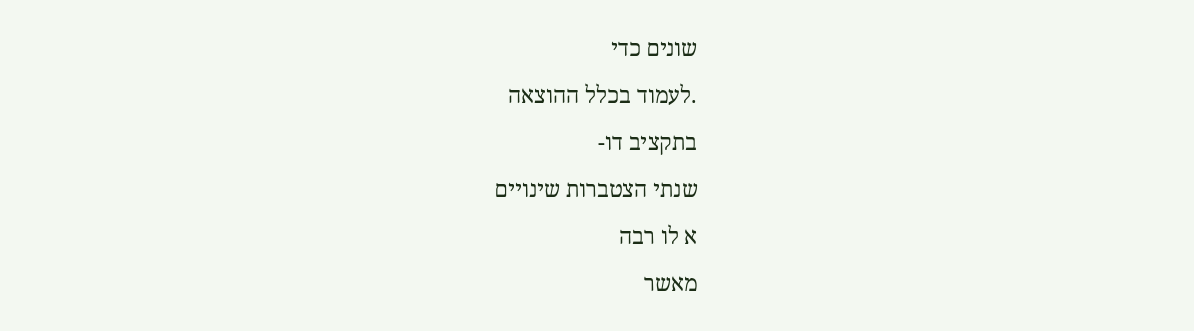שונים כדי
.לעמוד בכלל ההוצאה
בתקציב דו-
שנתי הצטברות שינויים
א לו רבה
מאשר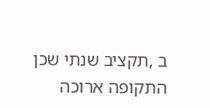ב ,תקציב שנתי שכן
התקופה ארוכה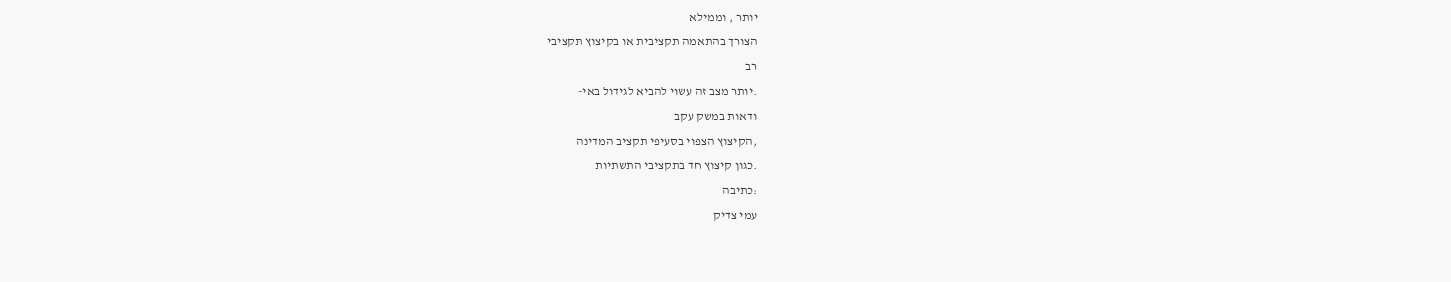יותר , וממילא
הצורך בהתאמה תקציבית או בקיצוץ תקציבי
רב
.יותר מצב זה עשוי להביא לגידול באי-
ודאות במשק עקב
,הקיצוץ הצפוי בסעיפי תקציב המדינה
.כגון קיצוץ חד בתקציבי התשתיות
:כתיבה
עמי צדיק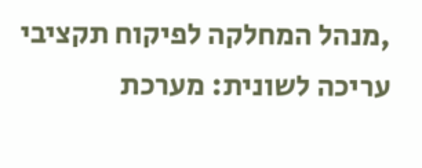,מנהל המחלקה לפיקוח תקציבי
עריכה לשונית: מערכת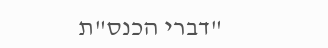"דברי הכנס"ת